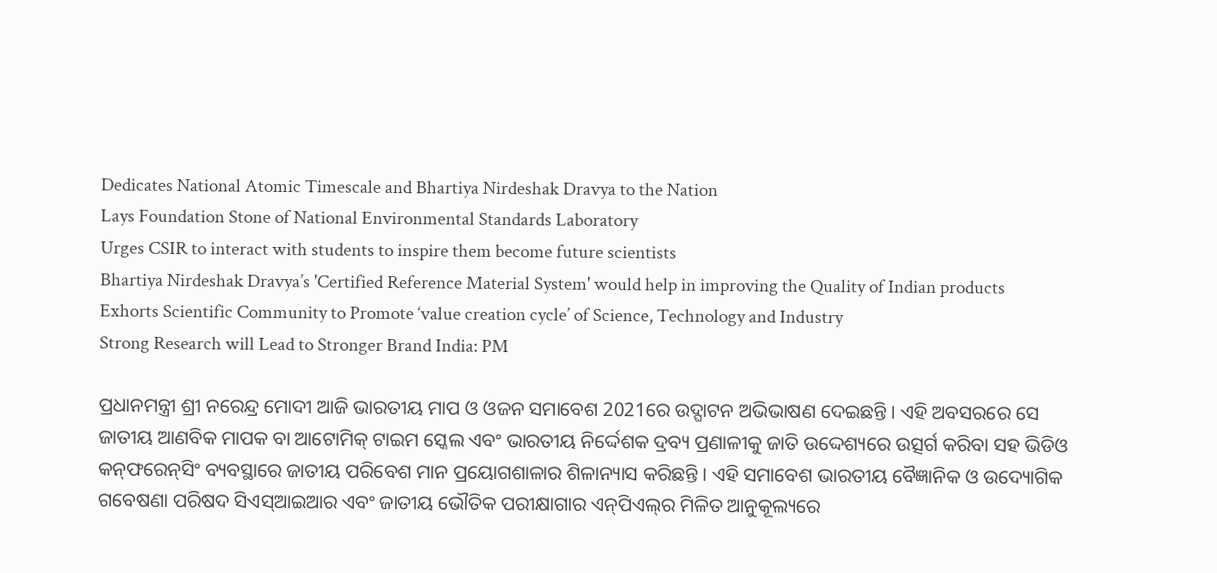Dedicates National Atomic Timescale and Bhartiya Nirdeshak Dravya to the Nation
Lays Foundation Stone of National Environmental Standards Laboratory
Urges CSIR to interact with students to inspire them become future scientists
Bhartiya Nirdeshak Dravya’s 'Certified Reference Material System' would help in improving the Quality of Indian products
Exhorts Scientific Community to Promote ‘value creation cycle’ of Science, Technology and Industry
Strong Research will Lead to Stronger Brand India: PM

ପ୍ରଧାନମନ୍ତ୍ରୀ ଶ୍ରୀ ନରେନ୍ଦ୍ର ମୋଦୀ ଆଜି ଭାରତୀୟ ମାପ ଓ ଓଜନ ସମାବେଶ 2021ରେ ଉଦ୍ଘାଟନ ଅଭିଭାଷଣ ଦେଇଛନ୍ତି । ଏହି ଅବସରରେ ସେ ଜାତୀୟ ଆଣବିକ ମାପକ ବା ଆଟୋମିକ୍‍ ଟାଇମ ସ୍କେଲ ଏବଂ ଭାରତୀୟ ନିର୍ଦ୍ଦେଶକ ଦ୍ରବ୍ୟ ପ୍ରଣାଳୀକୁ ଜାତି ଉଦ୍ଦେଶ୍ୟରେ ଉତ୍ସର୍ଗ କରିବା ସହ ଭିଡିଓ କନ୍‍ଫରେନ୍‍ସିଂ ବ୍ୟବସ୍ଥାରେ ଜାତୀୟ ପରିବେଶ ମାନ ପ୍ରୟୋଗଶାଳାର ଶିଳାନ୍ୟାସ କରିଛନ୍ତି । ଏହି ସମାବେଶ ଭାରତୀୟ ବୈଜ୍ଞାନିକ ଓ ଉଦ୍ୟୋଗିକ ଗବେଷଣା ପରିଷଦ ସିଏସ୍‍ଆଇଆର ଏବଂ ଜାତୀୟ ଭୌତିକ ପରୀକ୍ଷାଗାର ଏନ୍‍ପିଏଲ୍‍ର ମିଳିତ ଆନୁକୂଲ୍ୟରେ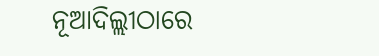ନୂଆଦିଲ୍ଲୀଠାରେ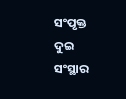ସଂପୃକ୍ତ ଦୁଇ ସଂସ୍ଥାର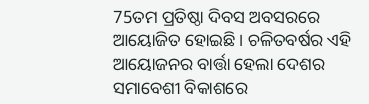75ତମ ପ୍ରତିଷ୍ଠା ଦିବସ ଅବସରରେ ଆୟୋଜିତ ହୋଇଛି । ଚଳିତବର୍ଷର ଏହି ଆୟୋଜନର ବାର୍ତ୍ତା ହେଲା ଦେଶର ସମାବେଶୀ ବିକାଶରେ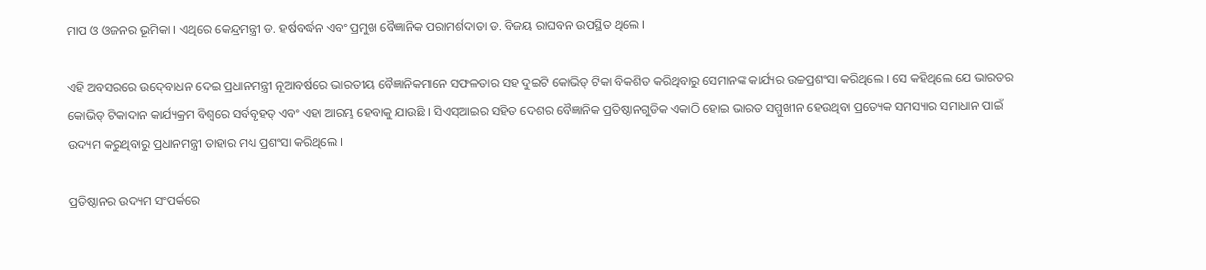ମାପ ଓ ଓଜନର ଭୂମିକା । ଏଥିରେ କେନ୍ଦ୍ରମନ୍ତ୍ରୀ ଡ. ହର୍ଷବର୍ଦ୍ଧନ ଏବଂ ପ୍ରମୁଖ ବୈଜ୍ଞାନିକ ପରାମର୍ଶଦାତା ଡ. ବିଜୟ ରାଘବନ ଉପସ୍ଥିତ ଥିଲେ ।

ଏହି ଅବସରରେ ଉଦ୍‍ବୋଧନ ଦେଇ ପ୍ରଧାନମନ୍ତ୍ରୀ ନୂଆବର୍ଷରେ ଭାରତୀୟ ବୈଜ୍ଞାନିକମାନେ ସଫଳତାର ସହ ଦୁଇଟି କୋଭିଡ୍‍ ଟିକା ବିକଶିତ କରିଥିବାରୁ ସେମାନଙ୍କ କାର୍ଯ୍ୟର ଉଚ୍ଚପ୍ରଶଂସା କରିଥିଲେ । ସେ କହିଥିଲେ ଯେ ଭାରତର କୋଭିଡ୍‍ ଟିକାଦାନ କାର୍ଯ୍ୟକ୍ରମ ବିଶ୍ୱରେ ସର୍ବବୃହତ୍‍ ଏବଂ ଏହା ଆରମ୍ଭ ହେବାକୁ ଯାଉଛି । ସିଏସ୍‍ଆଇର ସହିତ ଦେଶର ବୈଜ୍ଞାନିକ ପ୍ରତିଷ୍ଠାନଗୁଡିକ ଏକାଠି ହୋଇ ଭାରତ ସମ୍ମୁଖୀନ ହେଉଥିବା ପ୍ରତ୍ୟେକ ସମସ୍ୟାର ସମାଧାନ ପାଇଁ ଉଦ୍ୟମ କରୁଥିବାରୁ ପ୍ରଧାନମନ୍ତ୍ରୀ ତାହାର ମଧ୍ୟ ପ୍ରଶଂସା କରିଥିଲେ ।

ପ୍ରତିଷ୍ଠାନର ଉଦ୍ୟମ ସଂପର୍କରେ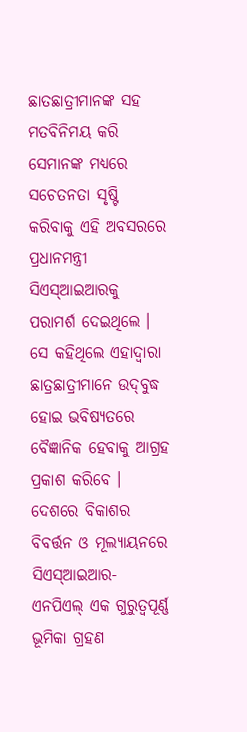ଛାତଛାତ୍ରୀମାନଙ୍କ ସହ ମତବିନିମୟ କରି ସେମାନଙ୍କ ମଧ୍ୟରେ ସଚେତନତା ସୃଷ୍ଟି କରିବାକୁ ଏହି ଅବସରରେ ପ୍ରଧାନମନ୍ତ୍ରୀ ସିଏସ୍‍ଆଇଆରକୁ ପରାମର୍ଶ ଦେଇଥିଲେ । ସେ କହିଥିଲେ ଏହାଦ୍ୱାରା ଛାତ୍ରଛାତ୍ରୀମାନେ ଉଦ୍‍ବୁଦ୍ଧ ହୋଇ ଭବିଷ୍ୟତରେ ବୈଜ୍ଞାନିକ ହେବାକୁ ଆଗ୍ରହ ପ୍ରକାଶ କରିବେ । ଦେଶରେ ବିକାଶର ବିବର୍ତ୍ତନ ଓ ମୂଲ୍ୟାୟନରେ ସିଏସ୍‍ଆଇଆର- ଏନପିଏଲ୍‍ ଏକ ଗୁରୁତ୍ୱପୂର୍ଣ୍ଣ ଭୂମିକା ଗ୍ରହଣ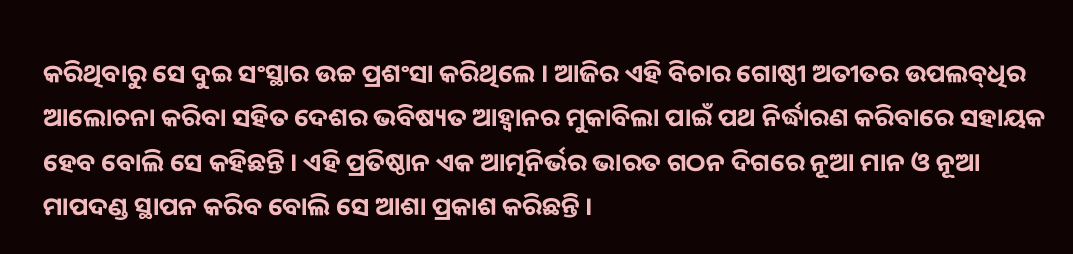କରିଥିବାରୁ ସେ ଦୁଇ ସଂସ୍ଥାର ଉଚ୍ଚ ପ୍ରଶଂସା କରିଥିଲେ । ଆଜିର ଏହି ବିଚାର ଗୋଷ୍ଠୀ ଅତୀତର ଉପଲବ୍‍ଧିର ଆଲୋଚନା କରିବା ସହିତ ଦେଶର ଭବିଷ୍ୟତ ଆହ୍ୱାନର ମୁକାବିଲା ପାଇଁ ପଥ ନିର୍ଦ୍ଧାରଣ କରିବାରେ ସହାୟକ ହେବ ବୋଲି ସେ କହିଛନ୍ତି । ଏହି ପ୍ରତିଷ୍ଠାନ ଏକ ଆତ୍ମନିର୍ଭର ଭାରତ ଗଠନ ଦିଗରେ ନୂଆ ମାନ ଓ ନୂଆ ମାପଦଣ୍ଡ ସ୍ଥାପନ କରିବ ବୋଲି ସେ ଆଶା ପ୍ରକାଶ କରିଛନ୍ତି ।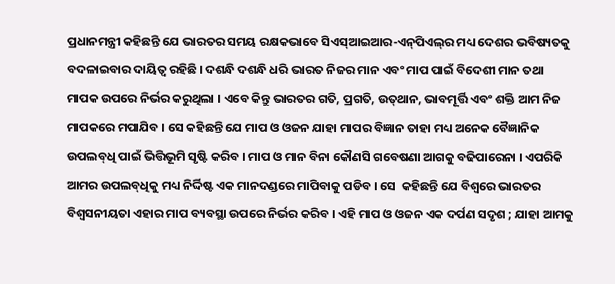ପ୍ରଧାନମନ୍ତ୍ରୀ କହିଛନ୍ତି ଯେ ଭାରତର ସମୟ ରକ୍ଷକଭାବେ ସିଏସ୍‍ଆଇଆର-ଏନ୍‍ପିଏଲ୍‍ର ମଧ୍ୟ ଦେଶର ଭବିଷ୍ୟତକୁ ବଦଳାଇବାର ଦାୟିତ୍ୱ ରହିଛି । ଦଶନ୍ଧି ଦଶନ୍ଧି ଧରି ଭାରତ ନିଜର ମାନ ଏବଂ ମାପ ପାଇଁ ବିଦେଶୀ ମାନ ତଥା ମାପକ ଉପରେ ନିର୍ଭର କରୁଥିଲା । ଏବେ କିନ୍ତୁ ଭାରତର ଗତି, ପ୍ରଗତି, ଉତ୍‍ଥାନ, ଭାବମୂର୍ତ୍ତି ଏବଂ ଶକ୍ତି ଆମ ନିଜ ମାପକରେ ମପାଯିବ । ସେ କହିଛନ୍ତି ଯେ ମାପ ଓ ଓଜନ ଯାହା ମାପର ବିଜ୍ଞାନ ତାହା ମଧ୍ୟ ଅନେକ ବୈଜ୍ଞାନିକ ଉପଲବ୍‍ଧି ପାଇଁ ଭିତ୍ତିଭୂମି ସୃଷ୍ଟି କରିବ । ମାପ ଓ ମାନ ବିନା କୌଣସି ଗବେଷଣା ଆଗକୁ ବଢିପାରେନା । ଏପରିକି ଆମର ଉପଲବ୍‍ଧିକୁ ମଧ୍ୟ ନିର୍ଦ୍ଦିଷ୍ଟ ଏକ ମାନଦଣ୍ଡରେ ମାପିବାକୁ ପଡିବ । ସେ  କହିଛନ୍ତି ଯେ ବିଶ୍ୱରେ ଭାରତର ବିଶ୍ୱସନୀୟତା ଏହାର ମାପ ବ୍ୟବସ୍ଥା ଉପରେ ନିର୍ଭର କରିବ । ଏହି ମାପ ଓ ଓଜନ ଏକ ଦର୍ପଣ ସଦୃଶ ; ଯାହା ଆମକୁ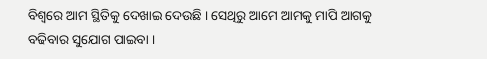ବିଶ୍ୱରେ ଆମ ସ୍ଥିତିକୁ ଦେଖାଇ ଦେଉଛି । ସେଥିରୁ ଆମେ ଆମକୁ ମାପି ଆଗକୁ ବଢିବାର ସୁଯୋଗ ପାଇବା ।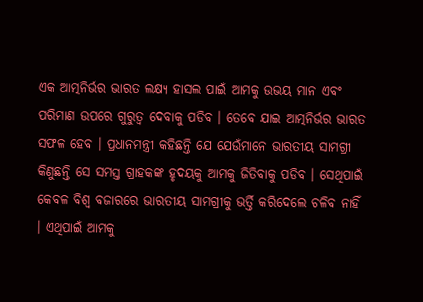ଏକ ଆତ୍ମନିର୍ଭର ଭାରତ ଲକ୍ଷ୍ୟ ହାସଲ ପାଇଁ ଆମକୁ ଉଭୟ ମାନ ଏବଂ ପରିମାଣ ଉପରେ ଗୁରୁତ୍ୱ ଦେବାକୁ ପଡିବ । ତେବେ ଯାଇ ଆତ୍ମନିର୍ଭର ଭାରତ ସଫଳ ହେବ । ପ୍ରଧାନମନ୍ତ୍ରୀ କହିଛନ୍ତି ଯେ ଯେଉଁମାନେ ଭାରତୀୟ ସାମଗ୍ରୀ କିଣୁଛନ୍ତି ସେ ସମସ୍ତ ଗ୍ରାହକଙ୍କ ହୃଦୟକୁ ଆମକୁ ଜିତିବାକୁ ପଡିବ । ସେଥିପାଇଁ କେବଳ ବିଶ୍ୱ ବଜାରରେ ଭାରତୀୟ ସାମଗ୍ରୀକୁ ଭର୍ତ୍ତି କରିଦେଲେ ଚଳିବ ନାହିଁ । ଏଥିପାଇଁ ଆମକୁ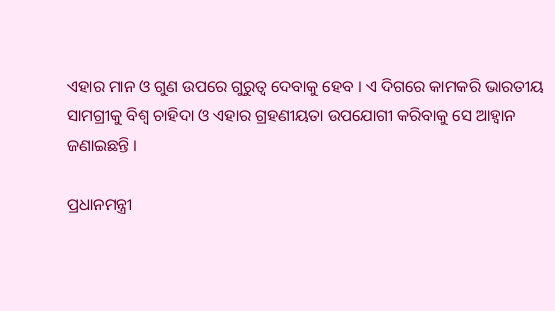ଏହାର ମାନ ଓ ଗୁଣ ଉପରେ ଗୁରୁତ୍ୱ ଦେବାକୁ ହେବ । ଏ ଦିଗରେ କାମକରି ଭାରତୀୟ ସାମଗ୍ରୀକୁ ବିଶ୍ୱ ଚାହିଦା ଓ ଏହାର ଗ୍ରହଣୀୟତା ଉପଯୋଗୀ କରିବାକୁ ସେ ଆହ୍ୱାନ ଜଣାଇଛନ୍ତି ।

ପ୍ରଧାନମନ୍ତ୍ରୀ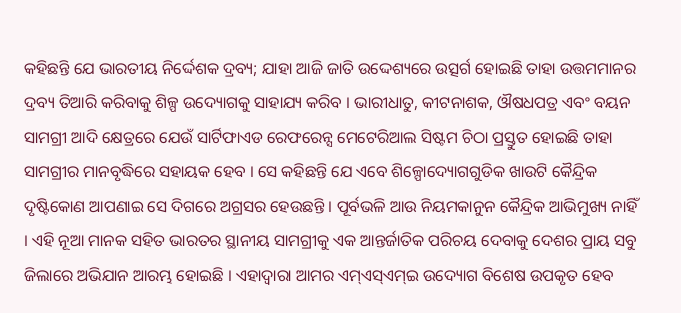କହିଛନ୍ତି ଯେ ଭାରତୀୟ ନିର୍ଦ୍ଦେଶକ ଦ୍ରବ୍ୟ; ଯାହା ଆଜି ଜାତି ଉଦ୍ଦେଶ୍ୟରେ ଉତ୍ସର୍ଗ ହୋଇଛି ତାହା ଉତ୍ତମମାନର ଦ୍ରବ୍ୟ ତିଆରି କରିବାକୁ ଶିଳ୍ପ ଉଦ୍ୟୋଗକୁ ସାହାଯ୍ୟ କରିବ । ଭାରୀଧାତୁ, କୀଟନାଶକ, ଔଷଧପତ୍ର ଏବଂ ବୟନ ସାମଗ୍ରୀ ଆଦି କ୍ଷେତ୍ରରେ ଯେଉଁ ସାର୍ଟିଫାଏଡ ରେଫରେନ୍ସ ମେଟେରିଆଲ ସିଷ୍ଟମ ଚିଠା ପ୍ରସ୍ତୁତ ହୋଇଛି ତାହା ସାମଗ୍ରୀର ମାନବୃଦ୍ଧିରେ ସହାୟକ ହେବ । ସେ କହିଛନ୍ତି ଯେ ଏବେ ଶିଳ୍ପୋଦ୍ୟୋଗଗୁଡିକ ଖାଉଟି କୈନ୍ଦ୍ରିକ ଦୃଷ୍ଟିକୋଣ ଆପଣାଇ ସେ ଦିଗରେ ଅଗ୍ରସର ହେଉଛନ୍ତି । ପୂର୍ବଭଳି ଆଉ ନିୟମକାନୁନ କୈନ୍ଦ୍ରିକ ଆଭିମୁଖ୍ୟ ନାହିଁ । ଏହି ନୂଆ ମାନକ ସହିତ ଭାରତର ସ୍ଥାନୀୟ ସାମଗ୍ରୀକୁ ଏକ ଆନ୍ତର୍ଜାତିକ ପରିଚୟ ଦେବାକୁ ଦେଶର ପ୍ରାୟ ସବୁ ଜିଲାରେ ଅଭିଯାନ ଆରମ୍ଭ ହୋଇଛି । ଏହାଦ୍ୱାରା ଆମର ଏମ୍‍ଏସ୍‍ଏମ୍‍ଇ ଉଦ୍ୟୋଗ ବିଶେଷ ଉପକୃତ ହେବ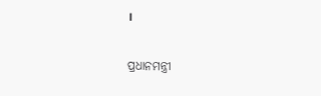।

ପ୍ରଧାନମନ୍ତ୍ରୀ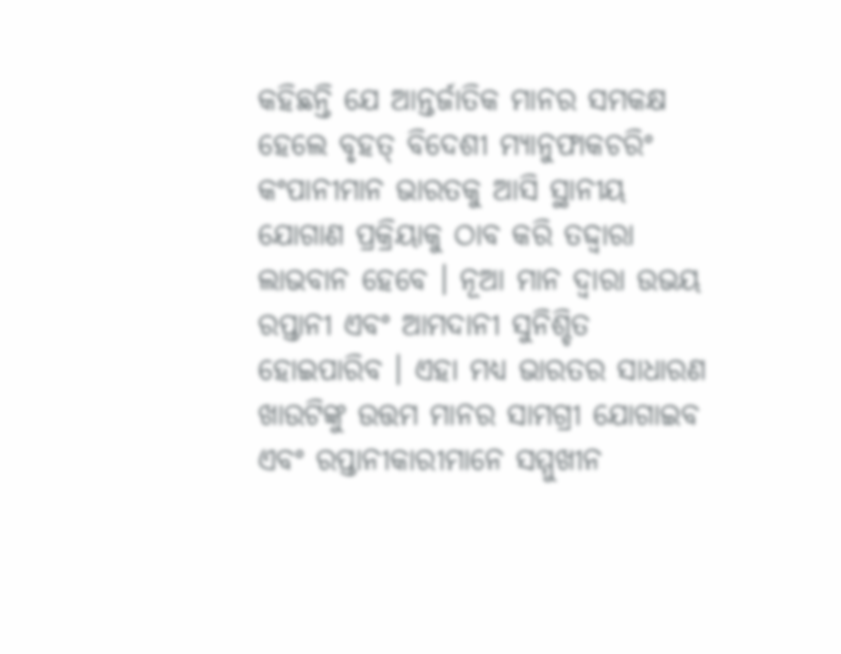କହିଛନ୍ତି ଯେ ଆନ୍ତର୍ଜାତିକ ମାନର ସମକକ୍ଷ ହେଲେ ବୃହତ୍‍ ବିଦେଶୀ ମ୍ୟାନୁଫାକଚରିଂ କଂପାନୀମାନ ଭାରତକୁ ଆସି ସ୍ଥାନୀୟ ଯୋଗାଣ ପ୍ରକ୍ରିୟାକୁ ଠାବ କରି ତଦ୍ଦ୍ୱାରା ଲାଭବାନ ହେବେ । ନୂଆ ମାନ ଦ୍ୱାରା ଉଭୟ ରପ୍ତାନୀ ଏବଂ ଆମଦାନୀ ସୁନିଶ୍ଚିତ ହୋଇପାରିବ । ଏହା ମଧ୍ୟ ଭାରତର ସାଧାରଣ ଖାଉଟିଙ୍କୁ ଉତ୍ତମ ମାନର ସାମଗ୍ରୀ ଯୋଗାଇବ ଏବଂ ରପ୍ତାନୀକାରୀମାନେ ସମ୍ମୁଖୀନ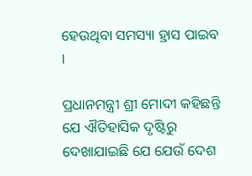ହେଉଥିବା ସମସ୍ୟା ହ୍ରାସ ପାଇବ ।

ପ୍ରଧାନମନ୍ତ୍ରୀ ଶ୍ରୀ ମୋଦୀ କହିଛନ୍ତି ଯେ ଐତିହାସିକ ଦୃଷ୍ଟିରୁ ଦେଖାଯାଇଛି ଯେ ଯେଉଁ ଦେଶ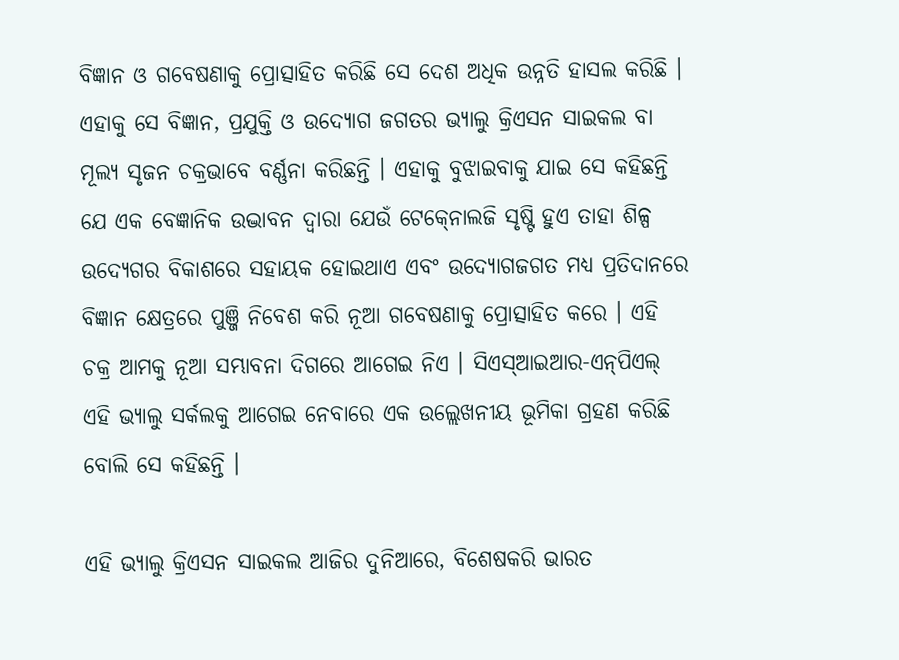ବିଜ୍ଞାନ ଓ ଗବେଷଣାକୁ ପ୍ରୋତ୍ସାହିତ କରିଛି ସେ ଦେଶ ଅଧିକ ଉନ୍ନତି ହାସଲ କରିଛି । ଏହାକୁ ସେ ବିଜ୍ଞାନ, ପ୍ରଯୁକ୍ତି ଓ ଉଦ୍ୟୋଗ ଜଗତର ଭ୍ୟାଲୁ କ୍ରିଏସନ ସାଇକଲ ବା ମୂଲ୍ୟ ସୃଜନ ଚକ୍ରଭାବେ ବର୍ଣ୍ଣନା କରିଛନ୍ତି । ଏହାକୁ ବୁଝାଇବାକୁ ଯାଇ ସେ କହିଛନ୍ତି ଯେ ଏକ ବେଜ୍ଞାନିକ ଉଦ୍ଭାବନ ଦ୍ୱାରା ଯେଉଁ ଟେକ୍‍ନୋଲଜି ସୃଷ୍ଟି ହୁଏ ତାହା ଶିଳ୍ପ ଉଦ୍ୟେଗର ବିକାଶରେ ସହାୟକ ହୋଇଥାଏ ଏବଂ ଉଦ୍ୟୋଗଜଗତ ମଧ୍ୟ ପ୍ରତିଦାନରେ ବିଜ୍ଞାନ କ୍ଷେତ୍ରରେ ପୁଞ୍ଜି ନିବେଶ କରି ନୂଆ ଗବେଷଣାକୁ ପ୍ରୋତ୍ସାହିତ କରେ । ଏହି ଚକ୍ର ଆମକୁ ନୂଆ ସମ୍ଭାବନା ଦିଗରେ ଆଗେଇ ନିଏ । ସିଏସ୍‍ଆଇଆର-ଏନ୍‍ପିଏଲ୍‍ ଏହି ଭ୍ୟାଲୁ ସର୍କଲକୁ ଆଗେଇ ନେବାରେ ଏକ ଉଲ୍ଲେଖନୀୟ ଭୂମିକା ଗ୍ରହଣ କରିଛି ବୋଲି ସେ କହିଛନ୍ତି ।

ଏହି ଭ୍ୟାଲୁ କ୍ରିଏସନ ସାଇକଲ ଆଜିର ଦୁନିଆରେ, ବିଶେଷକରି ଭାରତ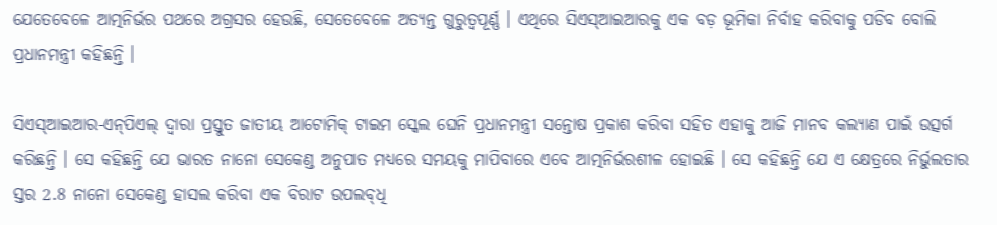ଯେତେବେଳେ ଆତ୍ମନିର୍ଭର ପଥରେ ଅଗ୍ରସର ହେଉଛି, ସେତେବେଳେ ଅତ୍ୟନ୍ତ ଗୁରୁତ୍ୱପୂର୍ଣ୍ଣ । ଏଥିରେ ସିଏସ୍‍ଆଇଆରକୁ ଏକ ବଡ଼ ଭୂମିକା ନିର୍ବାହ କରିବାକୁ ପଡିବ ବୋଲି ପ୍ରଧାନମନ୍ତ୍ରୀ କହିଛନ୍ତି ।

ସିଏସ୍‍ଆଇଆର-ଏନ୍‍ପିଏଲ୍‍ ଦ୍ୱାରା ପ୍ରସ୍ତୁତ ଜାତୀୟ ଆଟୋମିକ୍‍ ଟାଇମ ସ୍କେଲ ଘେନି ପ୍ରଧାନମନ୍ତ୍ରୀ ସନ୍ତୋଷ ପ୍ରକାଶ କରିବା ସହିତ ଏହାକୁ ଆଜି ମାନବ କଲ୍ୟାଣ ପାଇଁ ଉତ୍ସର୍ଗ କରିଛନ୍ତି । ସେ କହିଛନ୍ତି ଯେ ଭାରତ ନାନୋ ସେକେଣ୍ଡ ଅନୁପାତ ମଧ୍ୟରେ ସମୟକୁ ମାପିବାରେ ଏବେ ଆତ୍ମନିର୍ଭରଶୀଳ ହୋଇଛି । ସେ କହିଛନ୍ତି ଯେ ଏ କ୍ଷେତ୍ରରେ ନିର୍ଭୁଲତାର ସ୍ତର 2.8 ନାନୋ ସେକେଣ୍ଡ ହାସଲ କରିବା ଏକ ବିରାଟ ଉପଲବ୍‍ଧି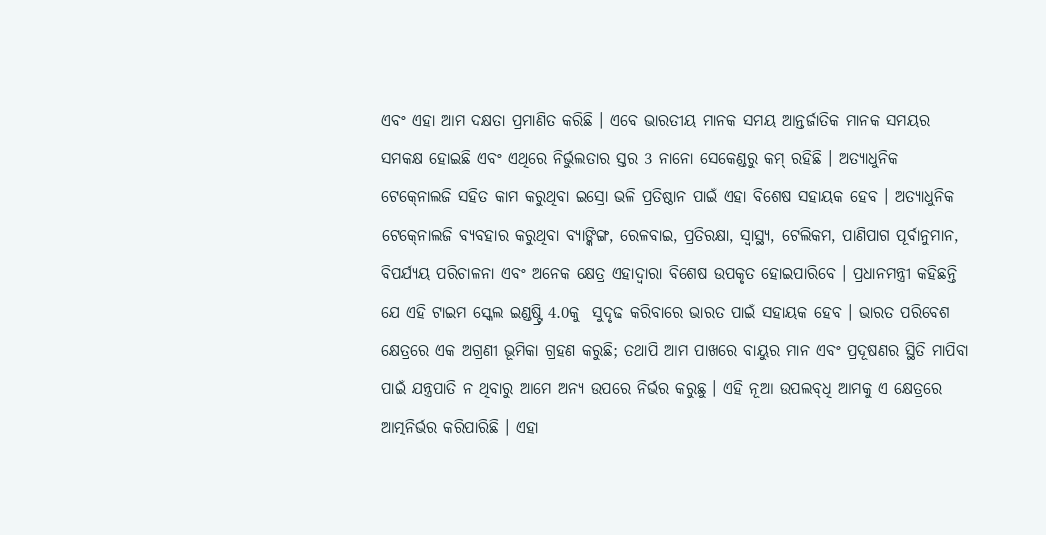ଏବଂ ଏହା ଆମ ଦକ୍ଷତା ପ୍ରମାଣିତ କରିଛି । ଏବେ ଭାରତୀୟ ମାନକ ସମୟ ଆନ୍ତର୍ଜାତିକ ମାନକ ସମୟର ସମକକ୍ଷ ହୋଇଛି ଏବଂ ଏଥିରେ ନିର୍ଭୁଲତାର ସ୍ତର 3 ନାନୋ ସେକେଣ୍ଡରୁ କମ୍‍ ରହିଛି । ଅତ୍ୟାଧୁନିକ ଟେକ୍‍ନୋଲଜି ସହିତ କାମ କରୁଥିବା ଇସ୍ରୋ ଭଳି ପ୍ରତିଷ୍ଠାନ ପାଇଁ ଏହା ବିଶେଷ ସହାୟକ ହେବ । ଅତ୍ୟାଧୁନିକ ଟେକ୍‍ନୋଲଜି ବ୍ୟବହାର କରୁଥିବା ବ୍ୟାଙ୍କିଙ୍ଗ, ରେଳବାଇ, ପ୍ରତିରକ୍ଷା, ସ୍ୱାସ୍ଥ୍ୟ, ଟେଲିକମ, ପାଣିପାଗ ପୂର୍ବାନୁମାନ, ବିପର୍ଯ୍ୟୟ ପରିଚାଳନା ଏବଂ ଅନେକ କ୍ଷେତ୍ର ଏହାଦ୍ୱାରା ବିଶେଷ ଉପକୃତ ହୋଇପାରିବେ । ପ୍ରଧାନମନ୍ତ୍ରୀ କହିଛନ୍ତି ଯେ ଏହି ଟାଇମ ସ୍କେଲ ଇଣ୍ଡଷ୍ଟ୍ରି 4.0କୁ  ସୁଦୃଢ କରିବାରେ ଭାରତ ପାଇଁ ସହାୟକ ହେବ । ଭାରତ ପରିବେଶ କ୍ଷେତ୍ରରେ ଏକ ଅଗ୍ରଣୀ ଭୂମିକା ଗ୍ରହଣ କରୁଛି; ତଥାପି ଆମ ପାଖରେ ବାୟୁର ମାନ ଏବଂ ପ୍ରଦୂଷଣର ସ୍ଥିତି ମାପିବା ପାଇଁ ଯନ୍ତ୍ରପାତି ନ ଥିବାରୁ ଆମେ ଅନ୍ୟ ଉପରେ ନିର୍ଭର କରୁଛୁ । ଏହି ନୂଆ ଉପଲବ୍‍ଧି ଆମକୁ ଏ କ୍ଷେତ୍ରରେ ଆତ୍ମନିର୍ଭର କରିପାରିଛି । ଏହା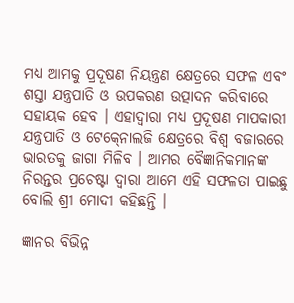ମଧ୍ୟ ଆମକୁ ପ୍ରଦୂଷଣ ନିୟନ୍ତ୍ରଣ କ୍ଷେତ୍ରରେ ସଫଳ ଏବଂ ଶସ୍ତା ଯନ୍ତ୍ରପାତି ଓ ଉପକରଣ ଉତ୍ପାଦନ କରିବାରେ ସହାୟକ ହେବ । ଏହାଦ୍ୱାରା ମଧ୍ୟ ପ୍ରଦୂଷଣ ମାପକାରୀ ଯନ୍ତ୍ରପାତି ଓ ଟେକ୍‍ନୋଲଜି କ୍ଷେତ୍ରରେ ବିଶ୍ୱ ବଜାରରେ ଭାରତକୁ ଜାଗା ମିଳିବ । ଆମର ବୈଜ୍ଞାନିକମାନଙ୍କ ନିରନ୍ତର ପ୍ରଚେଷ୍ଟା ଦ୍ୱାରା ଆମେ ଏହି ସଫଳତା ପାଇଛୁ ବୋଲି ଶ୍ରୀ ମୋଦୀ କହିଛନ୍ତି ।

ଜ୍ଞାନର ବିଭିନ୍ନ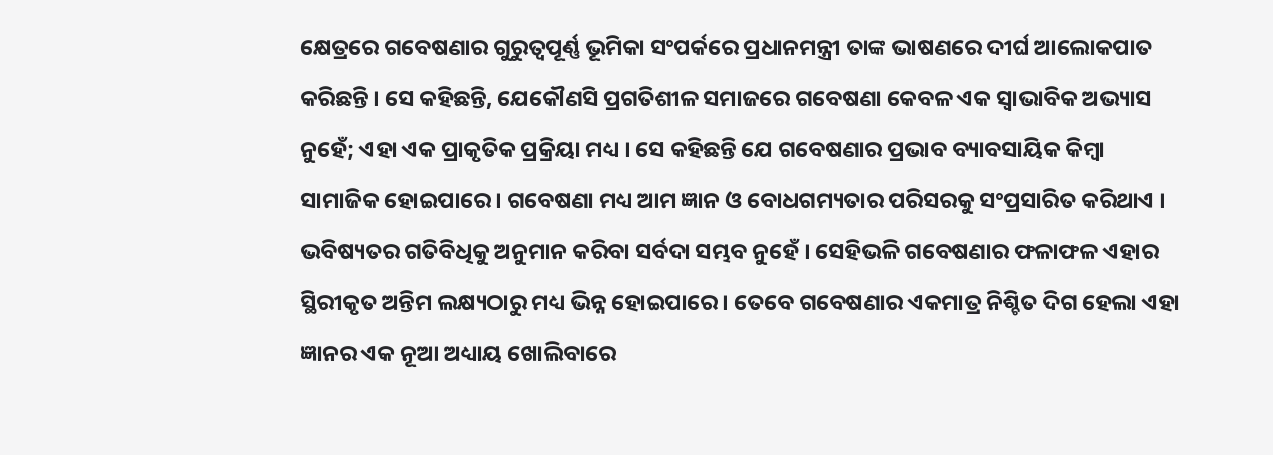କ୍ଷେତ୍ରରେ ଗବେଷଣାର ଗୁରୁତ୍ୱପୂର୍ଣ୍ଣ ଭୂମିକା ସଂପର୍କରେ ପ୍ରଧାନମନ୍ତ୍ରୀ ତାଙ୍କ ଭାଷଣରେ ଦୀର୍ଘ ଆଲୋକପାତ କରିଛନ୍ତି । ସେ କହିଛନ୍ତି, ଯେକୌଣସି ପ୍ରଗତିଶୀଳ ସମାଜରେ ଗବେଷଣା କେବଳ ଏକ ସ୍ୱାଭାବିକ ଅଭ୍ୟାସ ନୁହେଁ; ଏହା ଏକ ପ୍ରାକୃତିକ ପ୍ରକ୍ରିୟା ମଧ୍ୟ । ସେ କହିଛନ୍ତି ଯେ ଗବେଷଣାର ପ୍ରଭାବ ବ୍ୟାବସାୟିକ କିମ୍ବା ସାମାଜିକ ହୋଇପାରେ । ଗବେଷଣା ମଧ୍ୟ ଆମ ଜ୍ଞାନ ଓ ବୋଧଗମ୍ୟତାର ପରିସରକୁ ସଂପ୍ରସାରିତ କରିଥାଏ । ଭବିଷ୍ୟତର ଗତିବିଧିକୁ ଅନୁମାନ କରିବା ସର୍ବଦା ସମ୍ଭବ ନୁହେଁ । ସେହିଭଳି ଗବେଷଣାର ଫଳାଫଳ ଏହାର ସ୍ଥିରୀକୃତ ଅନ୍ତିମ ଲକ୍ଷ୍ୟଠାରୁ ମଧ୍ୟ ଭିନ୍ନ ହୋଇପାରେ । ତେବେ ଗବେଷଣାର ଏକମାତ୍ର ନିଶ୍ଚିତ ଦିଗ ହେଲା ଏହା ଜ୍ଞାନର ଏକ ନୂଆ ଅଧ୍ୟାୟ ଖୋଲିବାରେ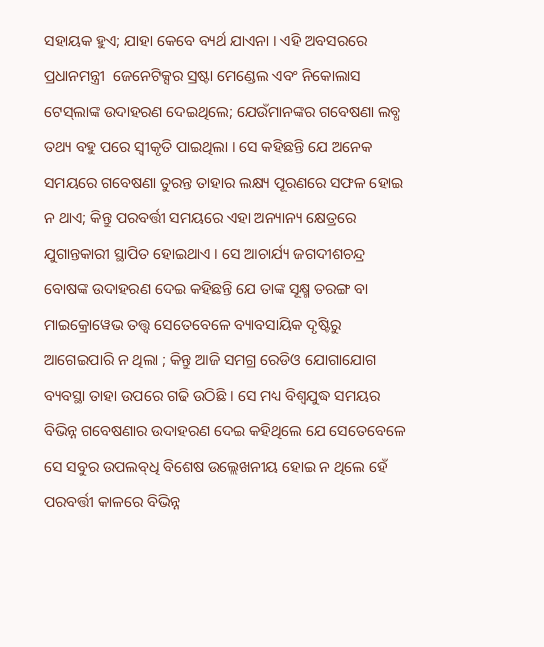ସହାୟକ ହୁଏ; ଯାହା କେବେ ବ୍ୟର୍ଥ ଯାଏନା । ଏହି ଅବସରରେ ପ୍ରଧାନମନ୍ତ୍ରୀ  ଜେନେଟିକ୍ସର ସ୍ରଷ୍ଟା ମେଣ୍ଡେଲ ଏବଂ ନିକୋଲାସ ଟେସ୍‍ଲାଙ୍କ ଉଦାହରଣ ଦେଇଥିଲେ; ଯେଉଁମାନଙ୍କର ଗବେଷଣା ଲବ୍ଧ ତଥ୍ୟ ବହୁ ପରେ ସ୍ୱୀକୃତି ପାଇଥିଲା । ସେ କହିଛନ୍ତି ଯେ ଅନେକ ସମୟରେ ଗବେଷଣା ତୁରନ୍ତ ତାହାର ଲକ୍ଷ୍ୟ ପୂରଣରେ ସଫଳ ହୋଇ ନ ଥାଏ; କିନ୍ତୁ ପରବର୍ତ୍ତୀ ସମୟରେ ଏହା ଅନ୍ୟାନ୍ୟ କ୍ଷେତ୍ରରେ ଯୁଗାନ୍ତକାରୀ ସ୍ଥାପିତ ହୋଇଥାଏ । ସେ ଆଚାର୍ଯ୍ୟ ଜଗଦୀଶଚନ୍ଦ୍ର ବୋଷଙ୍କ ଉଦାହରଣ ଦେଇ କହିଛନ୍ତି ଯେ ତାଙ୍କ ସୂକ୍ଷ୍ମ ତରଙ୍ଗ ବା ମାଇକ୍ରୋୱେଭ ତତ୍ତ୍ୱ ସେତେବେଳେ ବ୍ୟାବସାୟିକ ଦୃଷ୍ଟିରୁ ଆଗେଇପାରି ନ ଥିଲା ; କିନ୍ତୁ ଆଜି ସମଗ୍ର ରେଡିଓ ଯୋଗାଯୋଗ ବ୍ୟବସ୍ଥା ତାହା ଉପରେ ଗଢି ଉଠିଛି । ସେ ମଧ୍ୟ ବିଶ୍ୱଯୁଦ୍ଧ ସମୟର ବିଭିନ୍ନ ଗବେଷଣାର ଉଦାହରଣ ଦେଇ କହିଥିଲେ ଯେ ସେତେବେଳେ ସେ ସବୁର ଉପଲବ୍‍ଧି ବିଶେଷ ଉଲ୍ଲେଖନୀୟ ହୋଇ ନ ଥିଲେ ହେଁ ପରବର୍ତ୍ତୀ କାଳରେ ବିଭିନ୍ନ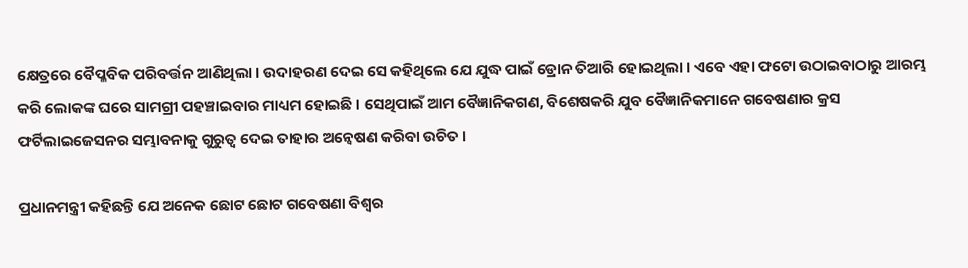କ୍ଷେତ୍ରରେ ବୈପ୍ଳବିକ ପରିବର୍ତ୍ତନ ଆଣିଥିଲା । ଉଦାହରଣ ଦେଇ ସେ କହିଥିଲେ ଯେ ଯୁଦ୍ଧ ପାଇଁ ଡ୍ରୋନ ତିଆରି ହୋଇଥିଲା । ଏବେ ଏହା ଫଟୋ ଉଠାଇବାଠାରୁ ଆରମ୍ଭ କରି ଲୋକଙ୍କ ଘରେ ସାମଗ୍ରୀ ପହଞ୍ଚାଇବାର ମାଧ୍ୟମ ହୋଇଛି । ସେଥିପାଇଁ ଆମ ବୈଜ୍ଞାନିକଗଣ, ବିଶେଷକରି ଯୁବ ବୈଜ୍ଞାନିକମାନେ ଗବେଷଣାର କ୍ରସ ଫର୍ଟିଲାଇଜେସନର ସମ୍ଭାବନାକୁ ଗୁରୁତ୍ୱ ଦେଇ ତାହାର ଅନ୍ୱେଷଣ କରିବା ଉଚିତ ।

ପ୍ରଧାନମନ୍ତ୍ରୀ କହିଛନ୍ତି ଯେ ଅନେକ ଛୋଟ ଛୋଟ ଗବେଷଣା ବିଶ୍ୱର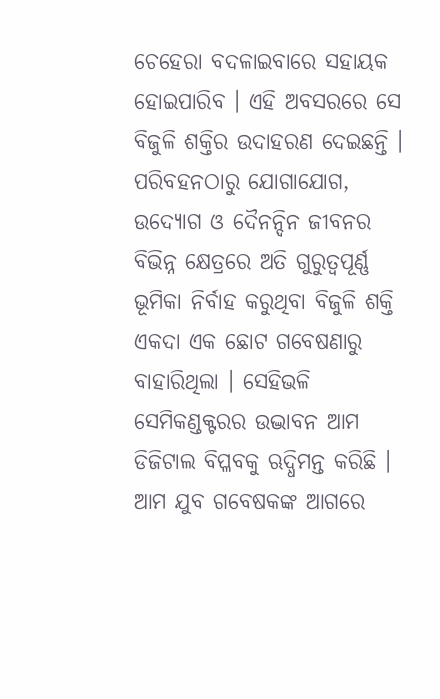ଚେହେରା ବଦଳାଇବାରେ ସହାୟକ ହୋଇପାରିବ । ଏହି ଅବସରରେ ସେ ବିଜୁଳି ଶକ୍ତିର ଉଦାହରଣ ଦେଇଛନ୍ତି । ପରିବହନଠାରୁ ଯୋଗାଯୋଗ, ଉଦ୍ୟୋଗ ଓ ଦୈନନ୍ଦିନ ଜୀବନର ବିଭିନ୍ନ କ୍ଷେତ୍ରରେ ଅତି ଗୁରୁତ୍ୱପୂର୍ଣ୍ଣ ଭୂମିକା ନିର୍ବାହ କରୁଥିବା ବିଜୁଳି ଶକ୍ତି ଏକଦା ଏକ ଛୋଟ ଗବେଷଣାରୁ ବାହାରିଥିଲା । ସେହିଭଳି ସେମିକଣ୍ଡକ୍ଟରର ଉଦ୍ଭାବନ ଆମ ଡିଜିଟାଲ ବିପ୍ଳବକୁ ଋଦ୍ଧିମନ୍ତ କରିଛି । ଆମ ଯୁବ ଗବେଷକଙ୍କ ଆଗରେ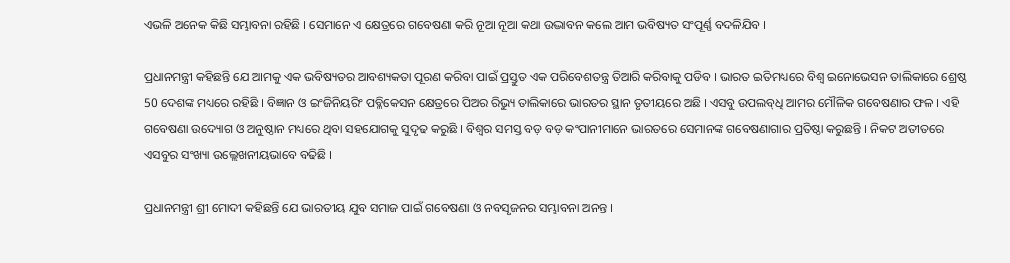ଏଭଳି ଅନେକ କିଛି ସମ୍ଭାବନା ରହିଛି । ସେମାନେ ଏ କ୍ଷେତ୍ରରେ ଗବେଷଣା କରି ନୂଆ ନୂଆ କଥା ଉଦ୍ଭାବନ କଲେ ଆମ ଭବିଷ୍ୟତ ସଂପୂର୍ଣ୍ଣ ବଦଳିଯିବ ।

ପ୍ରଧାନମନ୍ତ୍ରୀ କହିଛନ୍ତି ଯେ ଆମକୁ ଏକ ଭବିଷ୍ୟତର ଆବଶ୍ୟକତା ପୂରଣ କରିବା ପାଇଁ ପ୍ରସ୍ତୁତ ଏକ ପରିବେଶତନ୍ତ୍ର ତିଆରି କରିବାକୁ ପଡିବ । ଭାରତ ଇତିମଧ୍ୟରେ ବିଶ୍ୱ ଇନୋଭେସନ ତାଲିକାରେ ଶ୍ରେଷ୍ଠ 50 ଦେଶଙ୍କ ମଧ୍ୟରେ ରହିଛି । ବିଜ୍ଞାନ ଓ ଇଂଜିନିୟରିଂ ପବ୍ଳିକେସନ କ୍ଷେତ୍ରରେ ପିଅର ରିଭ୍ୟୁ ତାଲିକାରେ ଭାରତର ସ୍ଥାନ ତୃତୀୟରେ ଅଛି । ଏସବୁ ଉପଲବ୍‍ଧି ଆମର ମୌଳିକ ଗବେଷଣାର ଫଳ । ଏହି ଗବେଷଣା ଉଦ୍ୟୋଗ ଓ ଅନୁଷ୍ଠାନ ମଧ୍ୟରେ ଥିବା ସହଯୋଗକୁ ସୁଦୃଢ କରୁଛି । ବିଶ୍ୱର ସମସ୍ତ ବଡ଼ ବଡ଼ କଂପାନୀମାନେ ଭାରତରେ ସେମାନଙ୍କ ଗବେଷଣାଗାର ପ୍ରତିଷ୍ଠା କରୁଛନ୍ତି । ନିକଟ ଅତୀତରେ ଏସବୁର ସଂଖ୍ୟା ଉଲ୍ଲେଖନୀୟଭାବେ ବଢିଛି ।

ପ୍ରଧାନମନ୍ତ୍ରୀ ଶ୍ରୀ ମୋଦୀ କହିଛନ୍ତି ଯେ ଭାରତୀୟ ଯୁବ ସମାଜ ପାଇଁ ଗବେଷଣା ଓ ନବସୃଜନର ସମ୍ଭାବନା ଅନନ୍ତ ।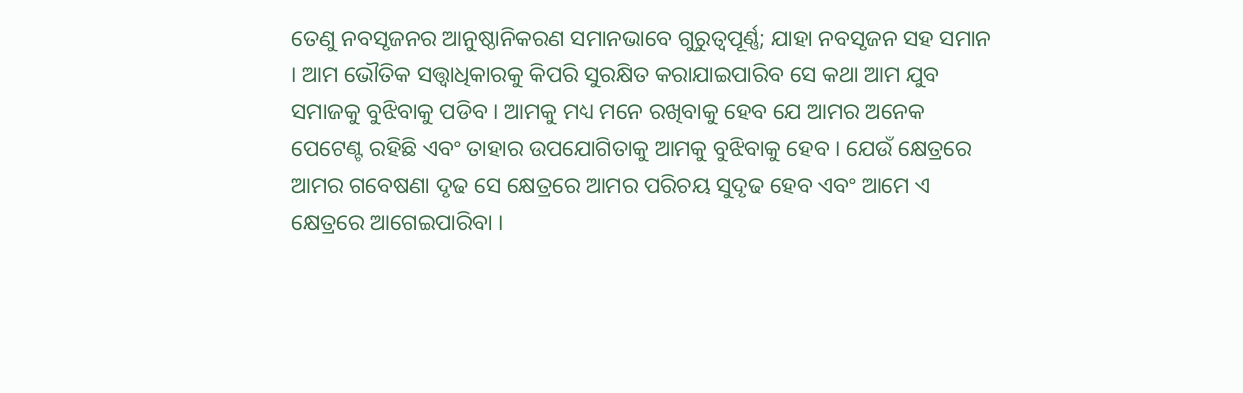ତେଣୁ ନବସୃଜନର ଆନୁଷ୍ଠାନିକରଣ ସମାନଭାବେ ଗୁରୁତ୍ୱପୂର୍ଣ୍ଣ; ଯାହା ନବସୃଜନ ସହ ସମାନ । ଆମ ଭୌତିକ ସତ୍ତ୍ୱାଧିକାରକୁ କିପରି ସୁରକ୍ଷିତ କରାଯାଇପାରିବ ସେ କଥା ଆମ ଯୁବ ସମାଜକୁ ବୁଝିବାକୁ ପଡିବ । ଆମକୁ ମଧ୍ୟ ମନେ ରଖିବାକୁ ହେବ ଯେ ଆମର ଅନେକ ପେଟେଣ୍ଟ ରହିଛି ଏବଂ ତାହାର ଉପଯୋଗିତାକୁ ଆମକୁ ବୁଝିବାକୁ ହେବ । ଯେଉଁ କ୍ଷେତ୍ରରେ ଆମର ଗବେଷଣା ଦୃଢ ସେ କ୍ଷେତ୍ରରେ ଆମର ପରିଚୟ ସୁଦୃଢ ହେବ ଏବଂ ଆମେ ଏ କ୍ଷେତ୍ରରେ ଆଗେଇପାରିବା ।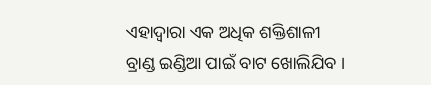ଏହାଦ୍ୱାରା ଏକ ଅଧିକ ଶକ୍ତିଶାଳୀ ବ୍ରାଣ୍ଡ ଇଣ୍ଡିଆ ପାଇଁ ବାଟ ଖୋଲିଯିବ ।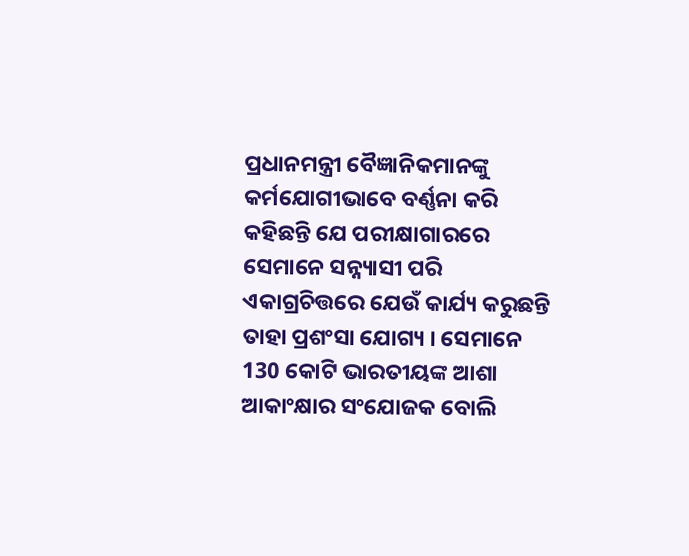ପ୍ରଧାନମନ୍ତ୍ରୀ ବୈଜ୍ଞାନିକମାନଙ୍କୁ କର୍ମଯୋଗୀଭାବେ ବର୍ଣ୍ଣନା କରି କହିଛନ୍ତି ଯେ ପରୀକ୍ଷାଗାରରେ ସେମାନେ ସନ୍ନ୍ୟାସୀ ପରି ଏକାଗ୍ରଚିତ୍ତରେ ଯେଉଁ କାର୍ଯ୍ୟ କରୁଛନ୍ତି ତାହା ପ୍ରଶଂସା ଯୋଗ୍ୟ । ସେମାନେ 130 କୋଟି ଭାରତୀୟଙ୍କ ଆଶା ଆକାଂକ୍ଷାର ସଂଯୋଜକ ବୋଲି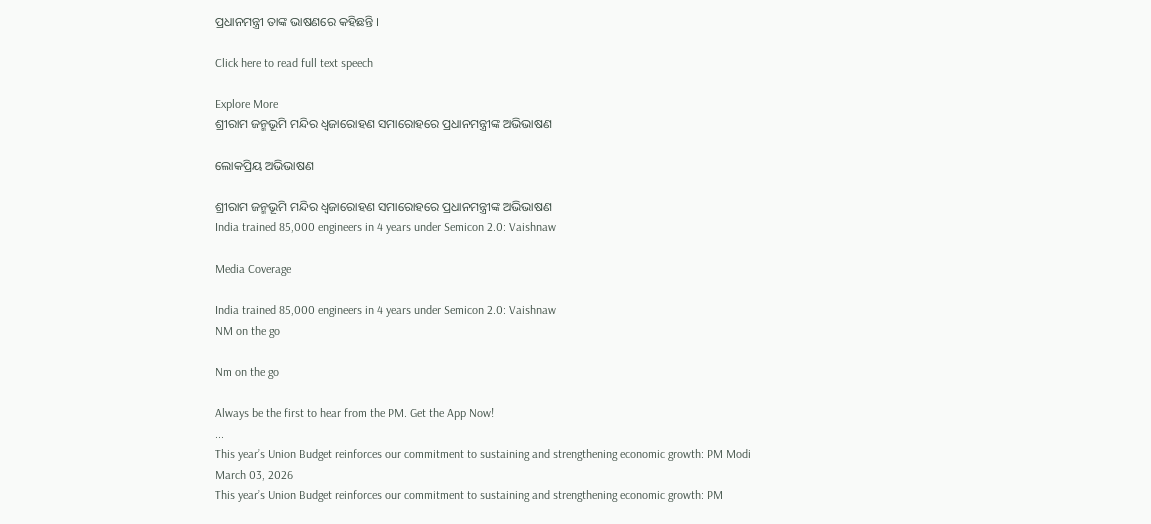ପ୍ରଧାନମନ୍ତ୍ରୀ ତାଙ୍କ ଭାଷଣରେ କହିଛନ୍ତି ।

Click here to read full text speech

Explore More
ଶ୍ରୀରାମ ଜନ୍ମଭୂମି ମନ୍ଦିର ଧ୍ଵଜାରୋହଣ ସମାରୋହରେ ପ୍ରଧାନମନ୍ତ୍ରୀଙ୍କ ଅଭିଭାଷଣ

ଲୋକପ୍ରିୟ ଅଭିଭାଷଣ

ଶ୍ରୀରାମ ଜନ୍ମଭୂମି ମନ୍ଦିର ଧ୍ଵଜାରୋହଣ ସମାରୋହରେ ପ୍ରଧାନମନ୍ତ୍ରୀଙ୍କ ଅଭିଭାଷଣ
India trained 85,000 engineers in 4 years under Semicon 2.0: Vaishnaw

Media Coverage

India trained 85,000 engineers in 4 years under Semicon 2.0: Vaishnaw
NM on the go

Nm on the go

Always be the first to hear from the PM. Get the App Now!
...
This year’s Union Budget reinforces our commitment to sustaining and strengthening economic growth: PM Modi
March 03, 2026
This year’s Union Budget reinforces our commitment to sustaining and strengthening economic growth: PM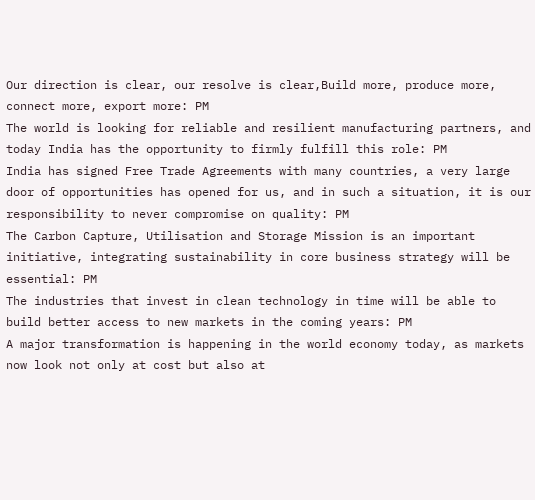Our direction is clear, our resolve is clear,Build more, produce more, connect more, export more: PM
The world is looking for reliable and resilient manufacturing partners, and today India has the opportunity to firmly fulfill this role: PM
India has signed Free Trade Agreements with many countries, a very large door of opportunities has opened for us, and in such a situation, it is our responsibility to never compromise on quality: PM
The Carbon Capture, Utilisation and Storage Mission is an important initiative, integrating sustainability in core business strategy will be essential: PM
The industries that invest in clean technology in time will be able to build better access to new markets in the coming years: PM
A major transformation is happening in the world economy today, as markets now look not only at cost but also at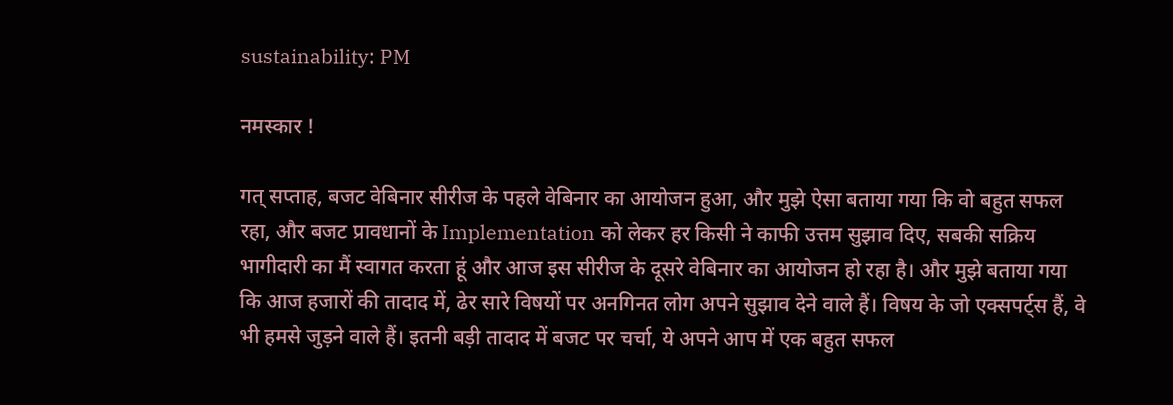sustainability: PM

नमस्कार !

गत् सप्ताह, बजट वेबिनार सीरीज के पहले वेबिनार का आयोजन हुआ, और मुझे ऐसा बताया गया कि वो बहुत सफल रहा, और बजट प्रावधानों के Implementation को लेकर हर किसी ने काफी उत्तम सुझाव दिए, सबकी सक्रिय भागीदारी का मैं स्वागत करता हूं और आज इस सीरीज के दूसरे वेबिनार का आयोजन हो रहा है। और मुझे बताया गया कि आज हजारों की तादाद में, ढेर सारे विषयों पर अनगिनत लोग अपने सुझाव देने वाले हैं। विषय के जो एक्सपर्ट्स हैं, वे भी हमसे जुड़ने वाले हैं। इतनी बड़ी तादाद में बजट पर चर्चा, ये अपने आप में एक बहुत सफल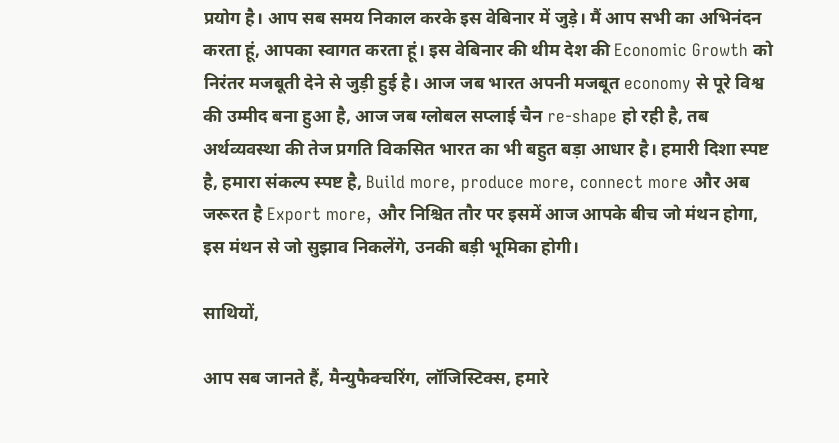प्रयोग है। आप सब समय निकाल करके इस वेबिनार में जुड़े। मैं आप सभी का अभिनंदन करता हूं, आपका स्वागत करता हूं। इस वेबिनार की थीम देश की Economic Growth को निरंतर मजबूती देने से जुड़ी हुई है। आज जब भारत अपनी मजबूत economy से पूरे विश्व की उम्मीद बना हुआ है, आज जब ग्लोबल सप्लाई चैन re-shape हो रही है, तब अर्थव्यवस्था की तेज प्रगति विकसित भारत का भी बहुत बड़ा आधार है। हमारी दिशा स्पष्ट है, हमारा संकल्प स्पष्ट है, Build more, produce more, connect more और अब जरूरत है Export more, और निश्चित तौर पर इसमें आज आपके बीच जो मंथन होगा, इस मंथन से जो सुझाव निकलेंगे, उनकी बड़ी भूमिका होगी।

साथियों,

आप सब जानते हैं, मैन्युफैक्चरिंग, लॉजिस्टिक्स, हमारे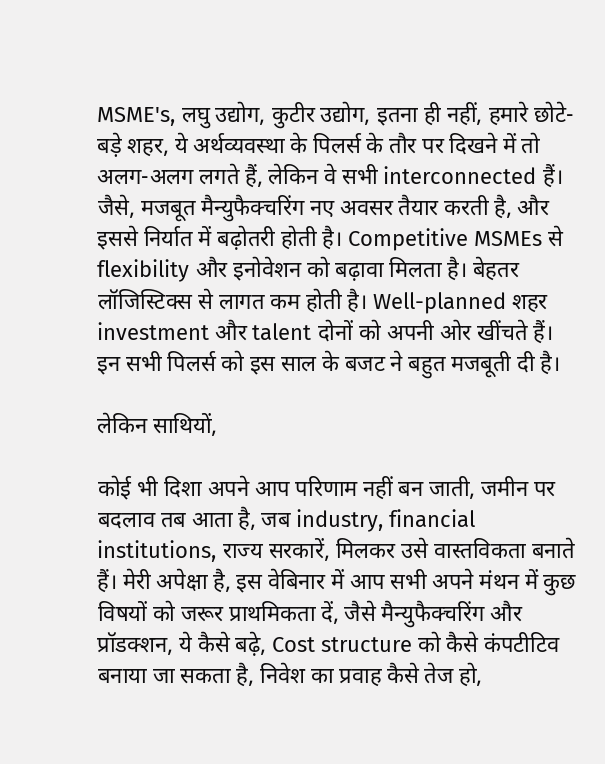MSME's, लघु उद्योग, कुटीर उद्योग, इतना ही नहीं, हमारे छोटे-बड़े शहर, ये अर्थव्यवस्था के पिलर्स के तौर पर दिखने में तो अलग-अलग लगते हैं, लेकिन वे सभी interconnected हैं। जैसे, मजबूत मैन्युफैक्चरिंग नए अवसर तैयार करती है, और इससे निर्यात में बढ़ोतरी होती है। Competitive MSMEs से flexibility और इनोवेशन को बढ़ावा मिलता है। बेहतर लॉजिस्टिक्स से लागत कम होती है। Well-planned शहर investment और talent दोनों को अपनी ओर खींचते हैं। इन सभी पिलर्स को इस साल के बजट ने बहुत मजबूती दी है।

लेकिन साथियों,

कोई भी दिशा अपने आप परिणाम नहीं बन जाती, जमीन पर बदलाव तब आता है, जब industry, financial institutions, राज्य सरकारें, मिलकर उसे वास्तविकता बनाते हैं। मेरी अपेक्षा है, इस वेबिनार में आप सभी अपने मंथन में कुछ विषयों को जरूर प्राथमिकता दें, जैसे मैन्युफैक्चरिंग और प्रॉडक्शन, ये कैसे बढ़े, Cost structure को कैसे कंपटीटिव बनाया जा सकता है, निवेश का प्रवाह कैसे तेज हो,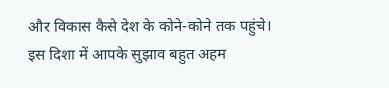और विकास कैसे देश के कोने-कोने तक पहुंचे। इस दिशा में आपके सुझाव बहुत अहम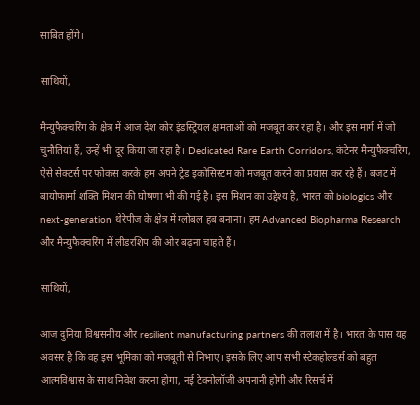साबित होंगे।

साथियों,

मैन्युफैक्चरिंग के क्षेत्र में आज देश कोर इंडस्ट्रियल क्षमताओं को मजबूत कर रहा है। और इस मार्ग में जो चुनौतियां हैं, उन्हें भी दूर किया जा रहा है। Dedicated Rare Earth Corridors, कंटेनर मैन्युफैक्चरिंग, ऐसे सेक्टर्स पर फोकस करके हम अपने ट्रेड इकोसिस्टम को मजबूत करने का प्रयास कर रहे हैं। बजट में बायोफार्मा शक्ति मिशन की घोषणा भी की गई है। इस मिशन का उद्देश्य है, भारत को biologics और next-generation थेरेपीज के क्षेत्र में ग्लोबल हब बनाना। हम Advanced Biopharma Research और मैन्युफैक्चरिंग में लीडरशिप की ओर बढ़ना चाहते हैं।

साथियों,

आज दुनिया विश्वसनीय और resilient manufacturing partners की तलाश में है। भारत के पास यह अवसर है कि वह इस भूमिका को मजबूती से निभाए। इसके लिए आप सभी स्टेकहोल्डर्स को बहुत आत्मविश्वास के साथ निवेश करना होगा, नई टेक्नोलॉजी अपनानी होगी और रिसर्च में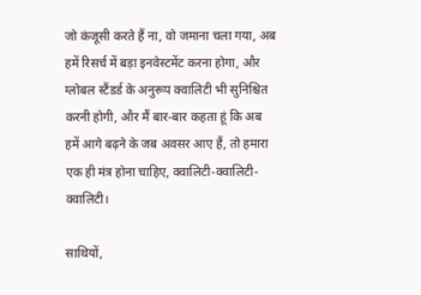जो कंजूसी करते हैं ना, वो जमाना चला गया, अब हमें रिसर्च में बड़ा इनवेस्टमेंट करना होगा, और ग्लोबल स्टैंडर्ड के अनुरूप क्वालिटी भी सुनिश्चित करनी होगी, और मैं बार-बार कहता हूं कि अब हमें आगे बढ़ने के जब अवसर आए हैं, तो हमारा एक ही मंत्र होना चाहिए, क्वालिटी-क्वालिटी-क्वालिटी।

साथियों,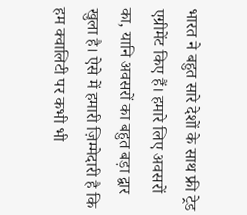भारत ने बहुत सारे देशों के साथ फ्री ट्रेड एग्रीमेंट किए हैं। हमारे लिए अवसरों का, यानि अवसरों का बहुत बड़ा द्वार खुला है। ऐसे में हमारी ज़िम्मेदारी है कि हम क्वालिटी पर कभी भी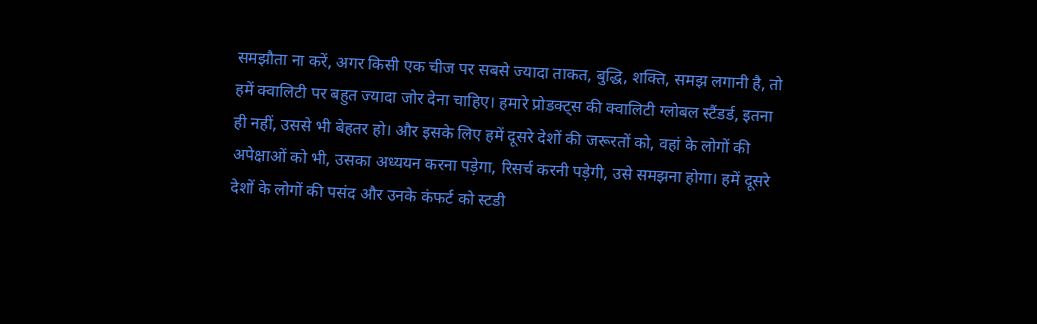समझौता ना करें, अगर किसी एक चीज पर सबसे ज्यादा ताकत, बुद्धि, शक्ति, समझ लगानी है, तो हमें क्वालिटी पर बहुत ज्यादा जोर देना चाहिए। हमारे प्रोडक्ट्स की क्वालिटी ग्लोबल स्टैंडर्ड, इतना ही नहीं, उससे भी बेहतर हो। और इसके लिए हमें दूसरे देशों की जरूरतों को, वहां के लोगों की अपेक्षाओं को भी, उसका अध्ययन करना पड़ेगा, रिसर्च करनी पड़ेगी, उसे समझना होगा। हमें दूसरे देशों के लोगों की पसंद और उनके कंफर्ट को स्टडी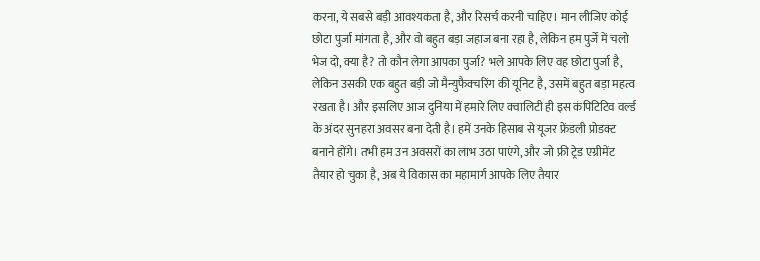करना, ये सबसे बड़ी आवश्यकता है, और रिसर्च करनी चाहिए। मान लीजिए कोई छोटा पुर्जा मांगता है, और वो बहुत बड़ा जहाज बना रहा है, लेकिन हम पुर्जे में चलो भेज दो, क्या है? तो कौन लेगा आपका पुर्जा? भले आपके लिए वह छोटा पुर्जा है, लेकिन उसकी एक बहुत बड़ी जो मैन्युफैक्चरिंग की यूनिट है, उसमें बहुत बड़ा महत्व रखता है। और इसलिए आज दुनिया में हमारे लिए क्वालिटी ही इस कंपिटिटिव वर्ल्ड के अंदर सुनहरा अवसर बना देती है। हमें उनके हिसाब से यूजर फ्रेंडली प्रोडक्ट बनाने होंगे। तभी हम उन अवसरों का लाभ उठा पाएंगे, और जो फ्री ट्रेड एग्रीमेंट तैयार हो चुका है, अब ये विकास का महामार्ग आपके लिए तैयार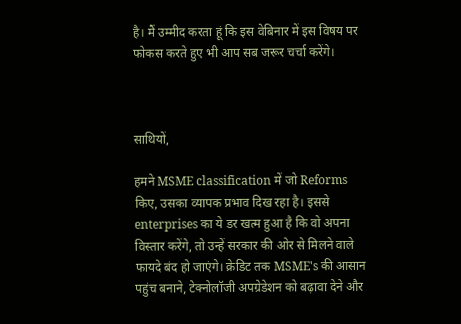है। मैं उम्मीद करता हूं कि इस वेबिनार में इस विषय पर फोकस करते हुए भी आप सब जरूर चर्चा करेंगे।



साथियों,

हमने MSME classification में जो Reforms किए, उसका व्यापक प्रभाव दिख रहा है। इससे enterprises का ये डर खत्म हुआ है कि वो अपना विस्तार करेंगे, तो उन्हें सरकार की ओर से मिलने वाले फायदे बंद हो जाएंगे। क्रेडिट तक MSME's की आसान पहुंच बनाने, टेक्नोलॉजी अपग्रेडेशन को बढ़ावा देने और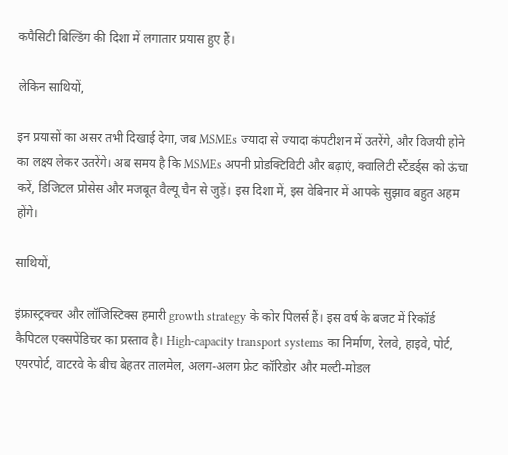कपैसिटी बिल्डिंग की दिशा में लगातार प्रयास हुए हैं।

लेकिन साथियों,

इन प्रयासों का असर तभी दिखाई देगा, जब MSMEs ज्यादा से ज्यादा कंपटीशन में उतरेंगे, और विजयी होने का लक्ष्य लेकर उतरेंगे। अब समय है कि MSMEs अपनी प्रोडक्टिविटी और बढ़ाएं, क्वालिटी स्टैंडर्ड्स को ऊंचा करें, डिजिटल प्रोसेस और मजबूत वैल्यू चैन से जुड़ें। इस दिशा में, इस वेबिनार में आपके सुझाव बहुत अहम होंगे।

साथियों,

इंफ्रास्ट्रक्चर और लॉजिस्टिक्स हमारी growth strategy के कोर पिलर्स हैं। इस वर्ष के बजट में रिकॉर्ड कैपिटल एक्सपेंडिचर का प्रस्ताव है। High-capacity transport systems का निर्माण, रेलवे, हाइवे, पोर्ट, एयरपोर्ट, वाटरवे के बीच बेहतर तालमेल, अलग-अलग फ्रेट कॉरिडोर और मल्टी-मोडल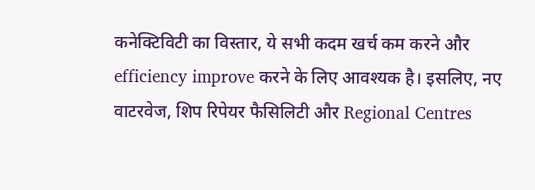कनेक्टिविटी का विस्तार, ये सभी कदम खर्च कम करने और efficiency improve करने के लिए आवश्यक है। इसलिए, नए वाटरवेज, शिप रिपेयर फैसिलिटी और Regional Centres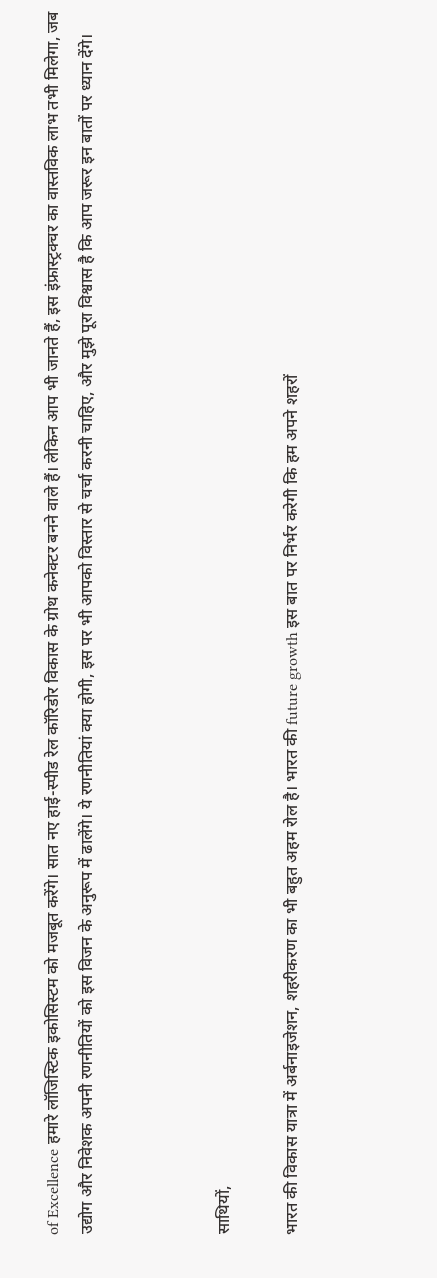of Excellence हमारे लॉजिस्टिक इकोसिस्टम को मजबूत करेंगे। सात नए हाई-स्पीड रेल कॉरिडोर विकास के ग्रोथ कनेक्टर बनने वाले हैं। लेकिन आप भी जानते हैं, इस इंफ्रास्ट्रक्चर का वास्तविक लाभ तभी मिलेगा, जब उद्योग और निवेशक अपनी रणनीतियों को इस विजन के अनुरूप में ढालेंगे। ये रणनीतियां क्या होगी, इस पर भी आपको विस्तार से चर्चा करनी चाहिए, और मुझे पूरा विश्वास है कि आप जरूर इन बातों पर ध्यान देंगे।



साथियों,

भारत की विकास यात्रा में अर्बनाइजेशन, शहरीकरण का भी बहुत अहम रोल है। भारत की future growth इस बात पर निर्भर करेगी कि हम अपने शहरों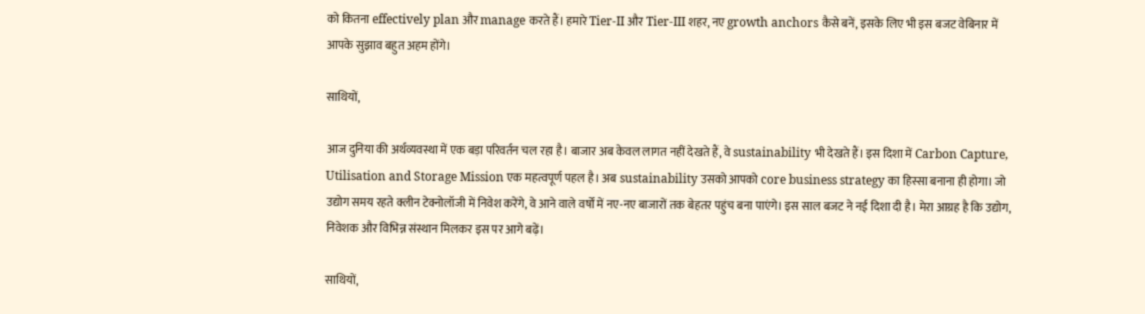को कितना effectively plan और manage करते हैं। हमारे Tier-II और Tier-III शहर, नए growth anchors कैसे बनें, इसके लिए भी इस बजट वेबिनार में आपके सुझाव बहुत अहम होंगे।

साथियों,

आज दुनिया की अर्थव्यवस्था में एक बड़ा परिवर्तन चल रहा है। बाजार अब केवल लागत नहीं देखते हैं, वे sustainability भी देखते हैं। इस दिशा में Carbon Capture, Utilisation and Storage Mission एक महत्वपूर्ण पहल है। अब sustainability उसको आपको core business strategy का हिस्सा बनाना ही होगा। जो उद्योग समय रहते क्लीन टेक्नोलॉजी में निवेश करेंगे, वे आने वाले वर्षों में नए-नए बाजारों तक बेहतर पहुंच बना पाएंगे। इस साल बजट ने नई दिशा दी है। मेरा आग्रह है कि उद्योग, निवेशक और विभिन्न संस्थान मिलकर इस पर आगे बढ़ें।

साथियों,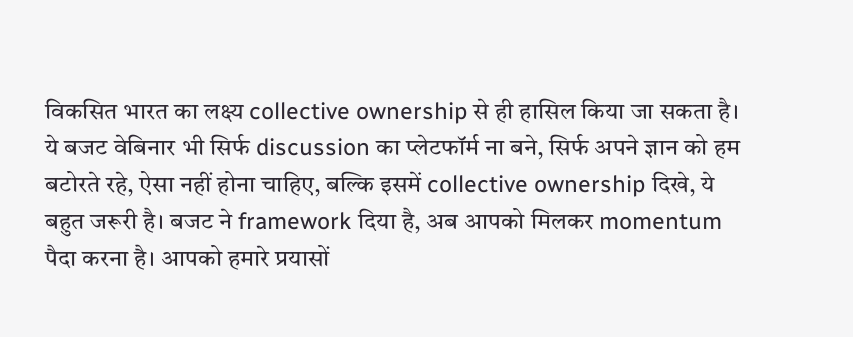विकसित भारत का लक्ष्य collective ownership से ही हासिल किया जा सकता है। ये बजट वेबिनार भी सिर्फ discussion का प्लेटफॉर्म ना बने, सिर्फ अपने ज्ञान को हम बटोरते रहे, ऐसा नहीं होना चाहिए, बल्कि इसमें collective ownership दिखे, ये बहुत जरूरी है। बजट ने framework दिया है, अब आपको मिलकर momentum पैदा करना है। आपको हमारे प्रयासों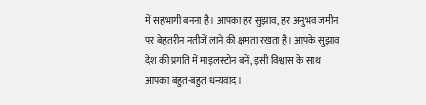में सहभागी बनना है। आपका हर सुझाव, हर अनुभव जमीन पर बेहतरीन नतीजें लाने की क्षमता रखता है। आपके सुझाव देश की प्रगति में माइलस्टोन बनें, इसी विश्वास के साथ आपका बहुत-बहुत धन्यवाद।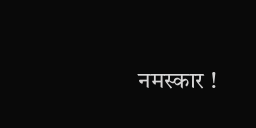नमस्कार !